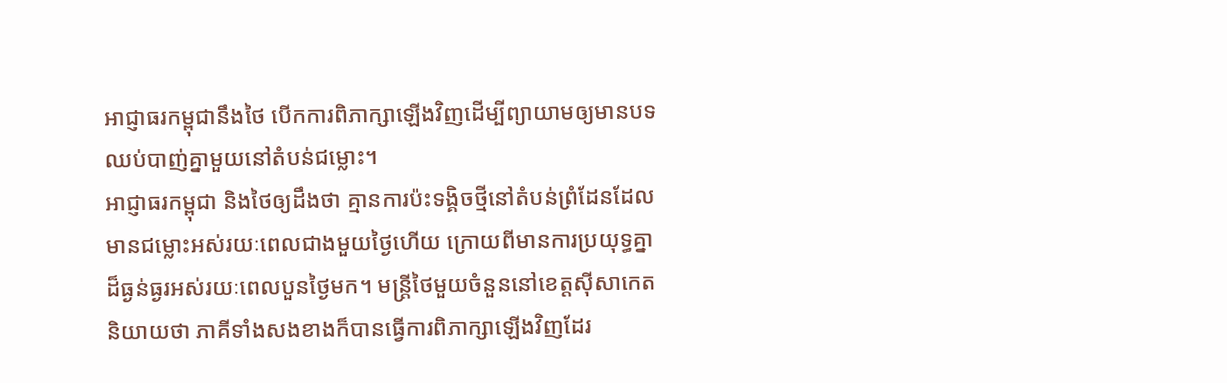អាជ្ញាធរកម្ពុជានឹងថៃ បើកការពិភាក្សាឡើងវិញដើម្បីព្យាយាមឲ្យមានបទឈប់បាញ់គ្នាមួយនៅតំបន់ជម្លោះ។
អាជ្ញាធរកម្ពុជា និងថៃឲ្យដឹងថា គ្មានការប៉ះទង្គិចថ្មីនៅតំបន់ព្រំដែនដែលមានជម្លោះអស់រយៈពេលជាងមួយថ្ងៃហើយ ក្រោយពីមានការប្រយុទ្ធគ្នាដ៏ធ្ងន់ធ្ងរអស់រយៈពេលបួនថ្ងៃមក។ មន្ត្រីថៃមួយចំនួននៅខេត្តស៊ីសាកេតនិយាយថា ភាគីទាំងសងខាងក៏បានធ្វើការពិភាក្សាឡើងវិញដែរ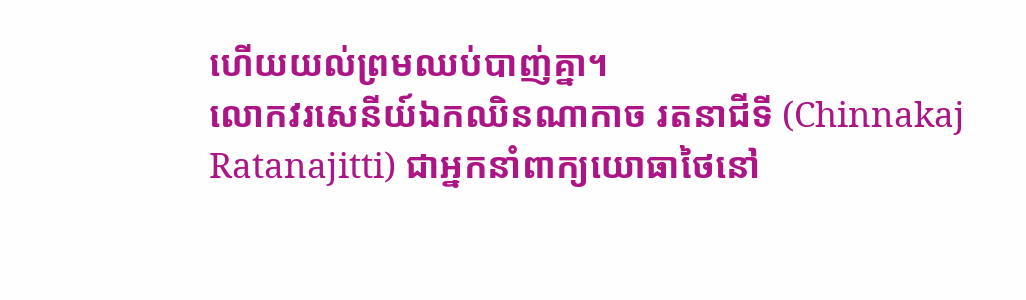ហើយយល់ព្រមឈប់បាញ់គ្នា។
លោកវរសេនីយ៍ឯកឈិនណាកាច រតនាជីទី (Chinnakaj Ratanajitti) ជាអ្នកនាំពាក្យយោធាថៃនៅ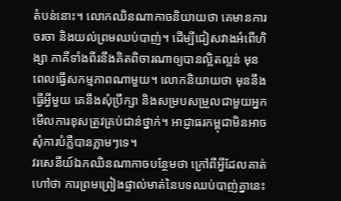តំបន់នោះ។ លោកឈិនណាកាចនិយាយថា គេមានការចរចា និងយល់ព្រមឈប់បាញ់។ ដើម្បីជៀសវាងអំពើហិង្សា ភាគីទាំងពីរនឹងគិតពិចារណាឲ្យបានល្អិតល្អន់ មុនពេលធ្វើសកម្មភាពណាមួយ។ លោកនិយាយថា មុននឹងធ្វើអ្វីមួយ គេនឹងសុំប្រឹក្សា និងសម្របសម្រួលជាមួយអ្នកមើលការខុសត្រូវគ្រប់ជាន់ថ្នាក់។ អាជ្ញាធរកម្ពុជាមិនអាចសុំការបំភ្លឺបានភ្លាមៗទេ។
វរសេនីយ៍ឯកឈិនណាកាចបន្ថែមថា ក្រៅពីអ្វីដែលគាត់ហៅថា ការព្រមព្រៀងផ្ទាល់មាត់នៃបទឈប់បាញ់គ្នានេះ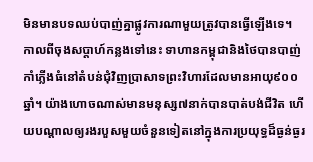មិនមានបទឈប់បាញ់គ្នាផ្លូវការណាមួយត្រូវបានធ្វើឡើងទេ។
កាលពីចុងសប្តាហ៍កន្លងទៅនេះ ទាហានកម្ពុជានិងថៃបានបាញ់កាំភ្លើងធំនៅតំបន់ជុំវិញប្រាសាទព្រះវិហារដែលមានអាយុ៩០០ឆ្នាំ។ យ៉ាងហោចណាស់មានមនុស្ស៧នាក់បានបាត់បង់ជីវិត ហើយបណ្តាលឲ្យរងរបួសមួយចំនួនទៀតនៅក្នុងការប្រយុទ្ធដ៏ធ្ងន់ធ្ងរ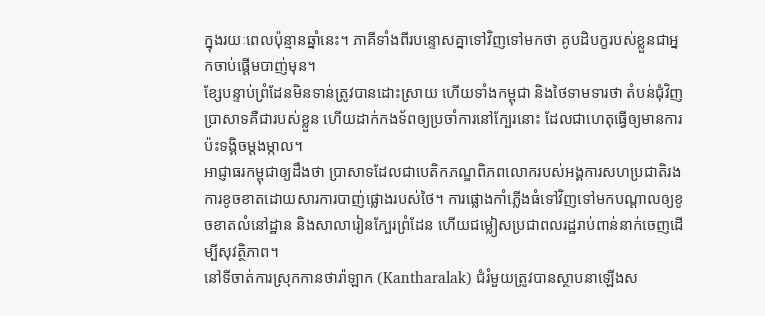ក្នុងរយៈពេលប៉ុន្មានឆ្នាំនេះ។ ភាគីទាំងពីរបន្ទោសគ្នាទៅវិញទៅមកថា គូបដិបក្ខរបស់ខ្លួនជាអ្នកចាប់ផ្តើមបាញ់មុន។
ខ្សែបន្ទាប់ព្រំដែនមិនទាន់ត្រូវបានដោះស្រាយ ហើយទាំងកម្ពុជា និងថៃទាមទារថា តំបន់ជុំវិញប្រាសាទគឺជារបស់ខ្លួន ហើយដាក់កងទ័ពឲ្យប្រចាំការនៅក្បែរនោះ ដែលជាហេតុធ្វើឲ្យមានការប៉ះទង្គិចម្តងម្កាល។
អាជ្ញាធរកម្ពុជាឲ្យដឹងថា ប្រាសាទដែលជាបេតិកភណ្ឌពិភពលោករបស់អង្គការសហប្រជាតិរងការខូចខាតដោយសារការបាញ់ផ្លោងរបស់ថៃ។ ការផ្លោងកាំភ្លើងធំទៅវិញទៅមកបណ្តាលឲ្យខូចខាតលំនៅដ្ឋាន និងសាលារៀនក្បែរព្រំដែន ហើយជម្លៀសប្រជាពលរដ្ឋរាប់ពាន់នាក់ចេញដើម្បីសុវត្ថិភាព។
នៅទីចាត់ការស្រុកកានថារ៉ាឡាក (Kantharalak) ជំរំមួយត្រូវបានស្ថាបនាឡើងស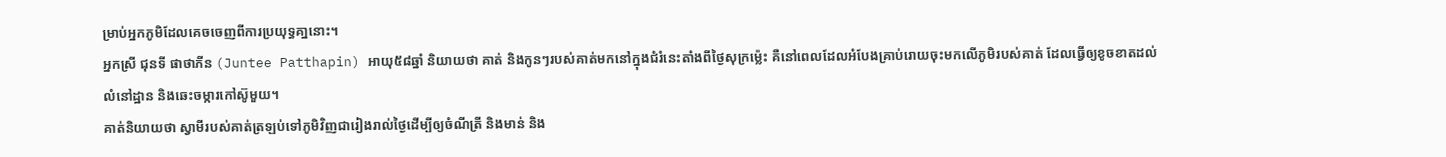ម្រាប់អ្នកភូមិដែលគេចចេញពីការប្រយុទ្ធគា្ននោះ។
អ្នកស្រី ជុនទី ផាថាភីន (Juntee Patthapin) អាយុ៥៨ឆ្នាំ និយាយថា គាត់ និងកូនៗរបស់គាត់មកនៅក្នុងជំរំនេះតាំងពីថ្ងៃសុក្រម្ល៉េះ គឺនៅពេលដែលអំបែងគ្រាប់រោយចុះមកលើភូមិរបស់គាត់ ដែលធ្វើឲ្យខូចខាតដល់លំនៅដ្ឋាន និងឆេះចម្ការកៅស៊ូមួយ។
គាត់និយាយថា ស្វាមីរបស់គាត់ត្រឡប់ទៅភូមិវិញជារៀងរាល់ថ្ងៃដើម្បីឲ្យចំណីត្រី និងមាន់ និង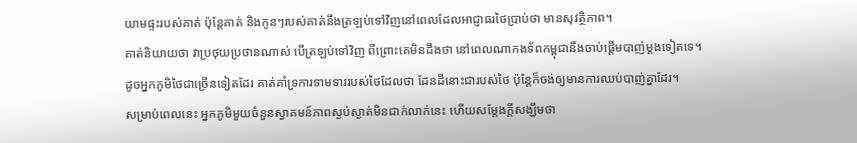យាមផ្ទះរបស់គាត់ ប៉ុន្តែគាត់ និងកូនៗរបស់គាត់នឹងត្រឡប់ទៅវិញនៅពេលដែលអាជ្ញាធរថៃប្រាប់ថា មានសុវត្ថិភាព។
គាត់និយាយថា វាប្រថុយប្រថានណាស់ បើត្រឡប់ទៅវិញ ពីព្រោះគេមិនដឹងថា នៅពេលណាកងទ័ពកម្ពុជានឹងចាប់ផ្តើមបាញ់ម្តងទៀតទេ។
ដូចអ្នកភូមិថៃជាច្រើនទៀតដែរ គាត់គាំទ្រការទាមទាររបស់ថៃដែលថា ដែនដីនោះជារបស់ថៃ ប៉ុន្តែក៏ចង់ឲ្យមានការឈប់បាញ់គ្នាដែរ។
សម្រាប់ពេលនេះ អ្នកភូមិមួយចំនួនស្វាគមន៍ភាពស្ងប់ស្ងាត់មិនជាក់លាក់នេះ ហើយសម្តែងក្តីសង្ឃឹមថា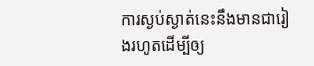ការស្ងប់ស្ងាត់នេះនឹងមានជារៀងរហូតដើម្បីឲ្យ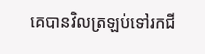គេបានវិលត្រឡប់ទៅរកជី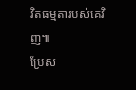វិតធម្មតារបស់គេវិញ៕
ប្រែស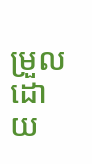ម្រួលដោយ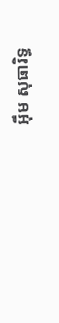អ៊ឹម សុធារិទ្ធ